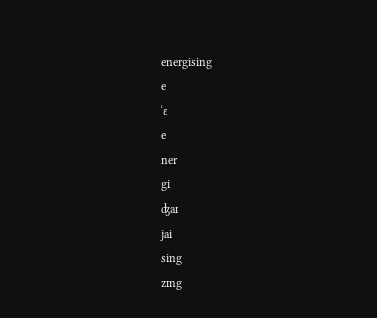energising
e
ˈɛ
e
ner
gi
ʤaɪ
jai
sing
zɪng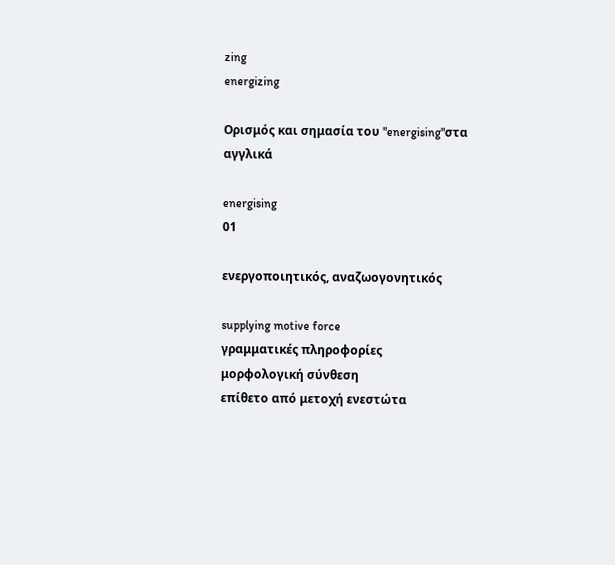zing
energizing

Ορισμός και σημασία του "energising"στα αγγλικά

energising
01

ενεργοποιητικός, αναζωογονητικός

supplying motive force
γραμματικές πληροφορίες
μορφολογική σύνθεση
επίθετο από μετοχή ενεστώτα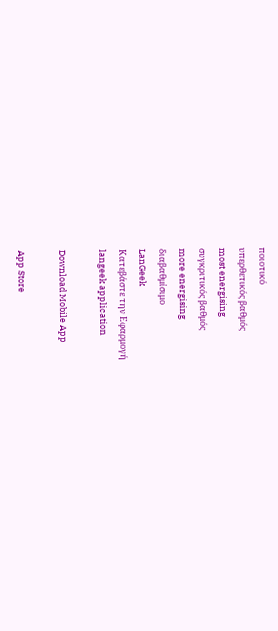ποιοτικό
υπερθετικός βαθμός
most energising
συγκριτικός βαθμός
more energising
διαβαθμίσιμο
LanGeek
Κατεβάστε την Εφαρμογή
langeek application

Download Mobile App

App Store